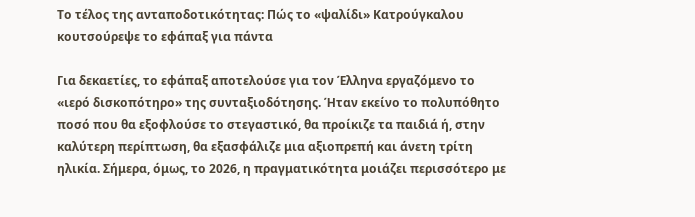Το τέλος της ανταποδοτικότητας: Πώς το «ψαλίδι» Κατρούγκαλου κουτσούρεψε το εφάπαξ για πάντα

Για δεκαετίες, το εφάπαξ αποτελούσε για τον Έλληνα εργαζόμενο το «ιερό δισκοπότηρο» της συνταξιοδότησης. Ήταν εκείνο το πολυπόθητο ποσό που θα εξοφλούσε το στεγαστικό, θα προίκιζε τα παιδιά ή, στην καλύτερη περίπτωση, θα εξασφάλιζε μια αξιοπρεπή και άνετη τρίτη ηλικία. Σήμερα, όμως, το 2026, η πραγματικότητα μοιάζει περισσότερο με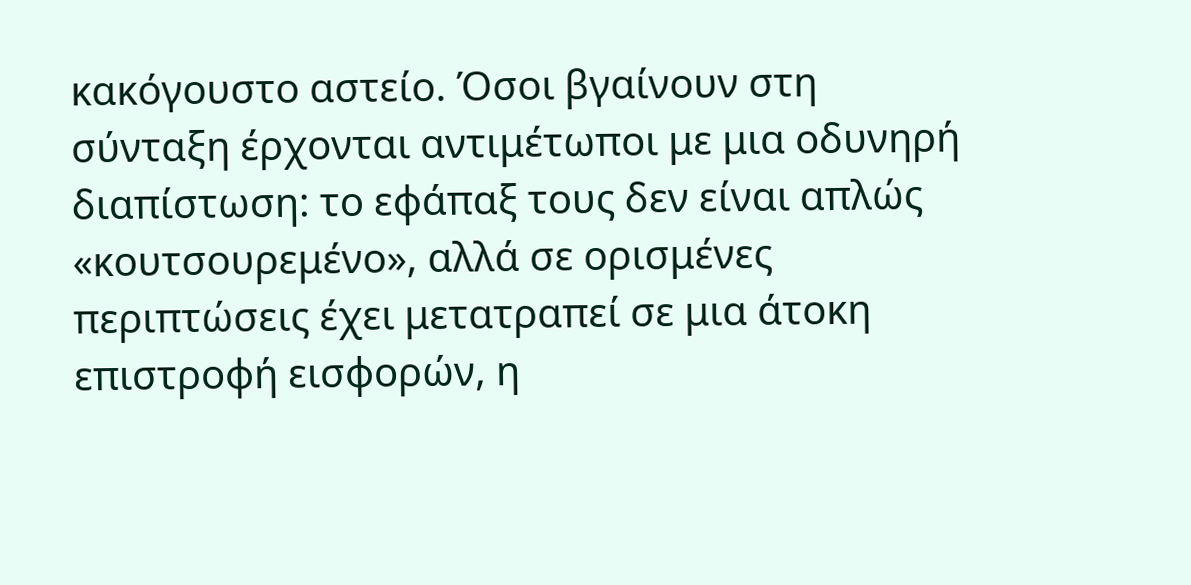κακόγουστο αστείο. Όσοι βγαίνουν στη σύνταξη έρχονται αντιμέτωποι με μια οδυνηρή διαπίστωση: το εφάπαξ τους δεν είναι απλώς «κουτσουρεμένο», αλλά σε ορισμένες περιπτώσεις έχει μετατραπεί σε μια άτοκη επιστροφή εισφορών, η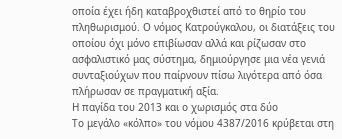οποία έχει ήδη καταβροχθιστεί από το θηρίο του πληθωρισμού. Ο νόμος Κατρούγκαλου, οι διατάξεις του οποίου όχι μόνο επιβίωσαν αλλά και ρίζωσαν στο ασφαλιστικό μας σύστημα, δημιούργησε μια νέα γενιά συνταξιούχων που παίρνουν πίσω λιγότερα από όσα πλήρωσαν σε πραγματική αξία.
Η παγίδα του 2013 και ο χωρισμός στα δύο
Το μεγάλο «κόλπο» του νόμου 4387/2016 κρύβεται στη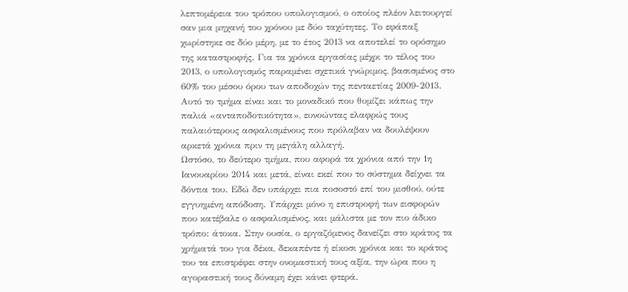λεπτομέρεια του τρόπου υπολογισμού, ο οποίος πλέον λειτουργεί σαν μια μηχανή του χρόνου με δύο ταχύτητες. Το εφάπαξ χωρίστηκε σε δύο μέρη, με το έτος 2013 να αποτελεί το ορόσημο της καταστροφής. Για τα χρόνια εργασίας μέχρι το τέλος του 2013, ο υπολογισμός παραμένει σχετικά γνώριμος, βασισμένος στο 60% του μέσου όρου των αποδοχών της πενταετίας 2009-2013. Αυτό το τμήμα είναι και το μοναδικό που θυμίζει κάπως την παλιά «ανταποδοτικότητα», ευνοώντας ελαφρώς τους παλαιότερους ασφαλισμένους που πρόλαβαν να δουλέψουν αρκετά χρόνια πριν τη μεγάλη αλλαγή.
Ωστόσο, το δεύτερο τμήμα, που αφορά τα χρόνια από την 1η Ιανουαρίου 2014 και μετά, είναι εκεί που το σύστημα δείχνει τα δόντια του. Εδώ δεν υπάρχει πια ποσοστό επί του μισθού, ούτε εγγυημένη απόδοση. Υπάρχει μόνο η επιστροφή των εισφορών που κατέβαλε ο ασφαλισμένος, και μάλιστα με τον πιο άδικο τρόπο: άτοκα. Στην ουσία, ο εργαζόμενος δανείζει στο κράτος τα χρήματά του για δέκα, δεκαπέντε ή είκοσι χρόνια και το κράτος του τα επιστρέφει στην ονομαστική τους αξία, την ώρα που η αγοραστική τους δύναμη έχει κάνει φτερά.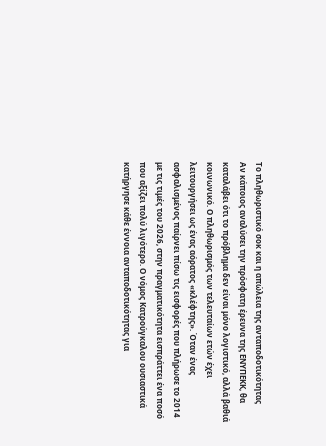Το πληθωριστικό σοκ και η απώλεια της ανταποδοτικότητας
Αν κάποιος αναλύσει την πρόσφατη έρευνα της ΕΝΥΠΕΚΚ, θα καταλάβει ότι το πρόβλημα δεν είναι μόνο λογιστικό, αλλά βαθιά κοινωνικό. Ο πληθωρισμός των τελευταίων ετών έχει λειτουργήσει ως ένας αόρατος «κλέφτης». Όταν ένας ασφαλισμένος παίρνει πίσω τις εισφορές που πλήρωσε το 2014 με τις τιμές του 2026, στην πραγματικότητα εισπράττει ένα ποσό που αξίζει πολύ λιγότερο. Ο νόμος Κατρούγκαλου ουσιαστικά κατήργησε κάθε έννοια ανταποδοτικότητας για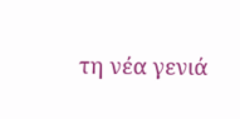τη νέα γενιά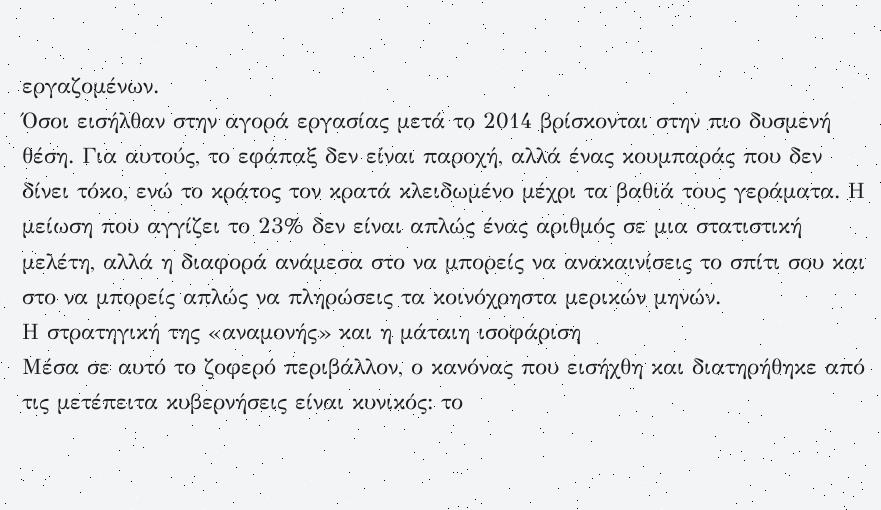εργαζομένων.
Όσοι εισήλθαν στην αγορά εργασίας μετά το 2014 βρίσκονται στην πιο δυσμενή θέση. Για αυτούς, το εφάπαξ δεν είναι παροχή, αλλά ένας κουμπαράς που δεν δίνει τόκο, ενώ το κράτος τον κρατά κλειδωμένο μέχρι τα βαθιά τους γεράματα. Η μείωση που αγγίζει το 23% δεν είναι απλώς ένας αριθμός σε μια στατιστική μελέτη, αλλά η διαφορά ανάμεσα στο να μπορείς να ανακαινίσεις το σπίτι σου και στο να μπορείς απλώς να πληρώσεις τα κοινόχρηστα μερικών μηνών.
Η στρατηγική της «αναμονής» και η μάταιη ισοφάριση
Μέσα σε αυτό το ζοφερό περιβάλλον, ο κανόνας που εισήχθη και διατηρήθηκε από τις μετέπειτα κυβερνήσεις είναι κυνικός: το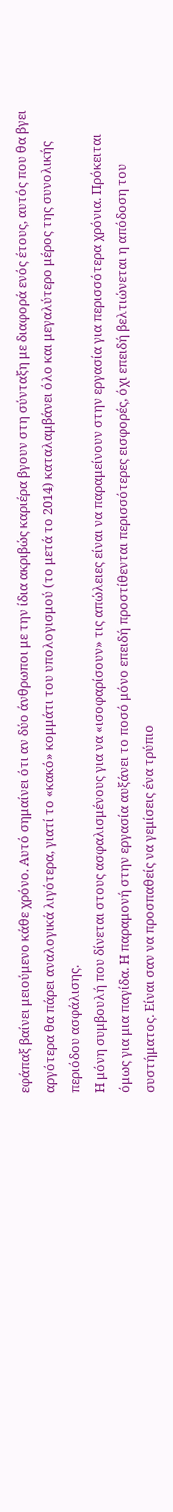εφάπαξ βαίνει μειούμενο κάθε χρόνο. Αυτό σημαίνει ότι αν δύο άνθρωποι με την ίδια ακριβώς καριέρα βγουν στη σύνταξη με διαφορά ενός έτους, αυτός που θα βγει αργότερα θα πάρει αναλογικά λιγότερα, γιατί το «κακό» κομμάτι του υπολογισμού (το μετά το 2014) καταλαμβάνει όλο και μεγαλύτερο μέρος της συνολικής περιόδου ασφάλισης.
Η μόνη συμβουλή που δίνεται στους ασφαλισμένους για να «ισοφαρίσουν» τις απώλειες είναι να παραμείνουν στην εργασία για περισσότερα χρόνια. Πρόκειται όμως για μια παγίδα. Η παραμονή στην εργασία αυξάνει το ποσό μόνο επειδή προστίθενται περισσότερες εισφορές, όχι επειδή βελτιώνεται η απόδοση του συστήματος. Είναι σαν να προσπαθείς να γεμίσεις ένα τρύπιο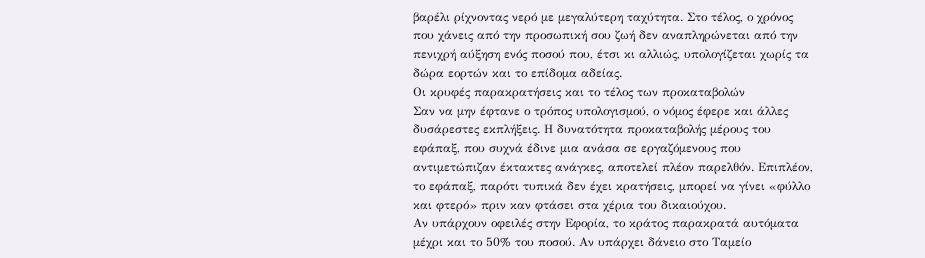βαρέλι ρίχνοντας νερό με μεγαλύτερη ταχύτητα. Στο τέλος, ο χρόνος που χάνεις από την προσωπική σου ζωή δεν αναπληρώνεται από την πενιχρή αύξηση ενός ποσού που, έτσι κι αλλιώς, υπολογίζεται χωρίς τα δώρα εορτών και το επίδομα αδείας.
Οι κρυφές παρακρατήσεις και το τέλος των προκαταβολών
Σαν να μην έφτανε ο τρόπος υπολογισμού, ο νόμος έφερε και άλλες δυσάρεστες εκπλήξεις. Η δυνατότητα προκαταβολής μέρους του εφάπαξ, που συχνά έδινε μια ανάσα σε εργαζόμενους που αντιμετώπιζαν έκτακτες ανάγκες, αποτελεί πλέον παρελθόν. Επιπλέον, το εφάπαξ, παρότι τυπικά δεν έχει κρατήσεις, μπορεί να γίνει «φύλλο και φτερό» πριν καν φτάσει στα χέρια του δικαιούχου.
Αν υπάρχουν οφειλές στην Εφορία, το κράτος παρακρατά αυτόματα μέχρι και το 50% του ποσού. Αν υπάρχει δάνειο στο Ταμείο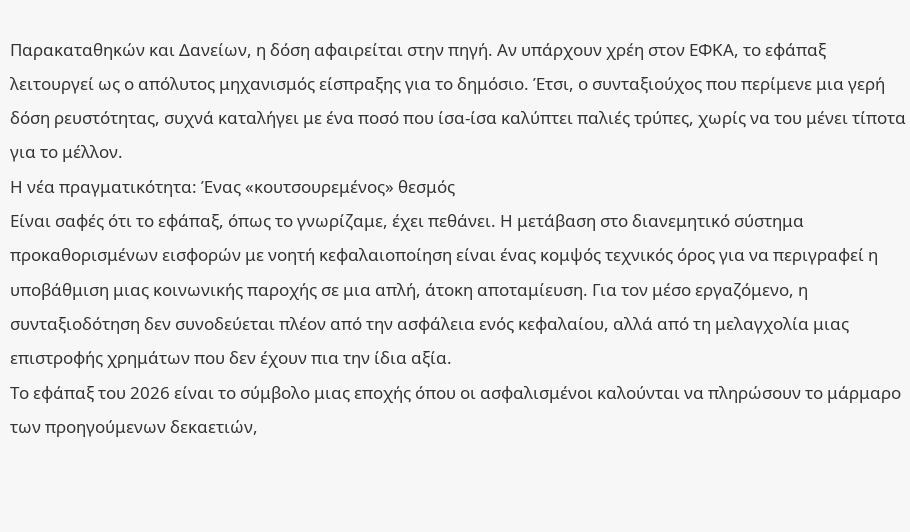Παρακαταθηκών και Δανείων, η δόση αφαιρείται στην πηγή. Αν υπάρχουν χρέη στον ΕΦΚΑ, το εφάπαξ λειτουργεί ως ο απόλυτος μηχανισμός είσπραξης για το δημόσιο. Έτσι, ο συνταξιούχος που περίμενε μια γερή δόση ρευστότητας, συχνά καταλήγει με ένα ποσό που ίσα-ίσα καλύπτει παλιές τρύπες, χωρίς να του μένει τίποτα για το μέλλον.
Η νέα πραγματικότητα: Ένας «κουτσουρεμένος» θεσμός
Είναι σαφές ότι το εφάπαξ, όπως το γνωρίζαμε, έχει πεθάνει. Η μετάβαση στο διανεμητικό σύστημα προκαθορισμένων εισφορών με νοητή κεφαλαιοποίηση είναι ένας κομψός τεχνικός όρος για να περιγραφεί η υποβάθμιση μιας κοινωνικής παροχής σε μια απλή, άτοκη αποταμίευση. Για τον μέσο εργαζόμενο, η συνταξιοδότηση δεν συνοδεύεται πλέον από την ασφάλεια ενός κεφαλαίου, αλλά από τη μελαγχολία μιας επιστροφής χρημάτων που δεν έχουν πια την ίδια αξία.
Το εφάπαξ του 2026 είναι το σύμβολο μιας εποχής όπου οι ασφαλισμένοι καλούνται να πληρώσουν το μάρμαρο των προηγούμενων δεκαετιών,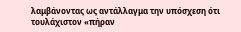λαμβάνοντας ως αντάλλαγμα την υπόσχεση ότι τουλάχιστον «πήραν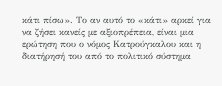κάτι πίσω». Το αν αυτό το «κάτι» αρκεί για να ζήσει κανείς με αξιοπρέπεια, είναι μια ερώτηση που ο νόμος Κατρούγκαλου και η διατήρησή του από το πολιτικό σύστημα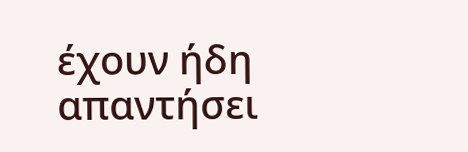έχουν ήδη απαντήσει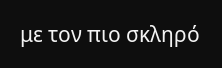με τον πιο σκληρό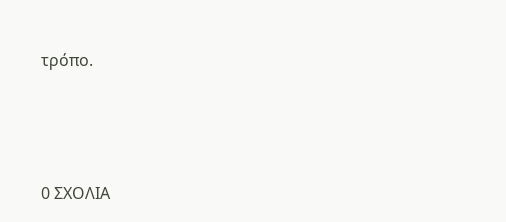τρόπο.





0 ΣΧΟΛΙΑ